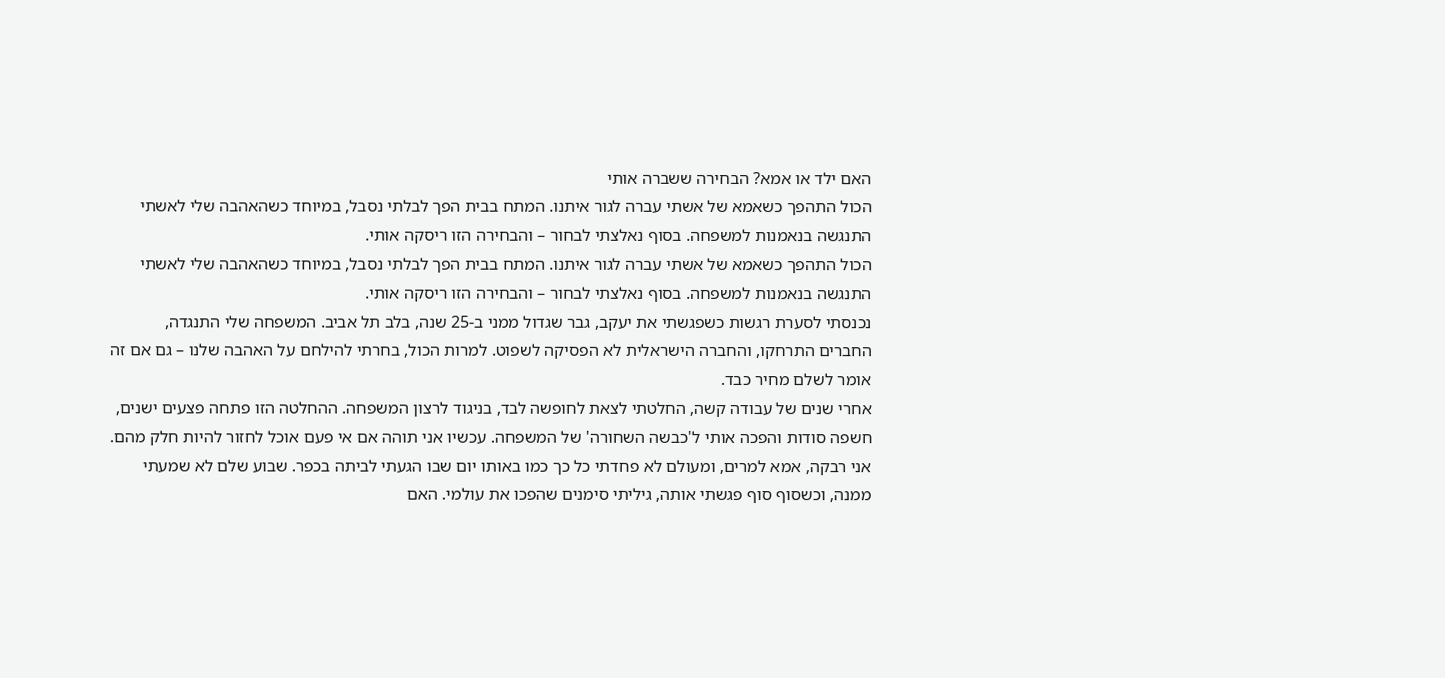האם ילד או אמא? הבחירה ששברה אותי
הכול התהפך כשאמא של אשתי עברה לגור איתנו. המתח בבית הפך לבלתי נסבל, במיוחד כשהאהבה שלי לאשתי התנגשה בנאמנות למשפחה. בסוף נאלצתי לבחור – והבחירה הזו ריסקה אותי.
הכול התהפך כשאמא של אשתי עברה לגור איתנו. המתח בבית הפך לבלתי נסבל, במיוחד כשהאהבה שלי לאשתי התנגשה בנאמנות למשפחה. בסוף נאלצתי לבחור – והבחירה הזו ריסקה אותי.
נכנסתי לסערת רגשות כשפגשתי את יעקב, גבר שגדול ממני ב-25 שנה, בלב תל אביב. המשפחה שלי התנגדה, החברים התרחקו, והחברה הישראלית לא הפסיקה לשפוט. למרות הכול, בחרתי להילחם על האהבה שלנו – גם אם זה אומר לשלם מחיר כבד.
אחרי שנים של עבודה קשה, החלטתי לצאת לחופשה לבד, בניגוד לרצון המשפחה. ההחלטה הזו פתחה פצעים ישנים, חשפה סודות והפכה אותי ל'כבשה השחורה' של המשפחה. עכשיו אני תוהה אם אי פעם אוכל לחזור להיות חלק מהם.
אני רבקה, אמא למרים, ומעולם לא פחדתי כל כך כמו באותו יום שבו הגעתי לביתה בכפר. שבוע שלם לא שמעתי ממנה, וכשסוף סוף פגשתי אותה, גיליתי סימנים שהפכו את עולמי. האם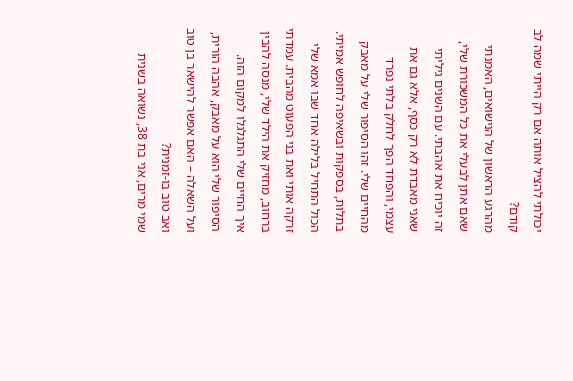יכולתי להציל אותה אם רק הייתי שמה לב קודם?
מהרגע הראשון של הנישואים, האמנתי שאם אתן לבעלי את כל המשכורת שלי, זה יוכיח את אהבתי. עם השנים גיליתי שאני מאבדת לא רק כסף, אלא גם את עצמי, והפחד הפך לחלק בלתי נפרד מהחיים שלי. זהו הסיפור שלי על מאבק בתלות, בספקות ובשאיפה לחופש אמיתי.
הכול התחיל בלילה אחד שבו אמא שלי זרקה אותי ואת בני הפעוט מהבית. עמדתי ברחוב, מחזיק את הילד שלי, מנסה להבין איך החיים שלי התגלגלו למקום הזה. הסיפור שלי הוא על מאבק, אהבה הורית, ועל השאלה – האם אפשר להישאר בן טוב ואב טוב בו-זמנית?
שמי מרים, אני בת 38, נשואה בשנית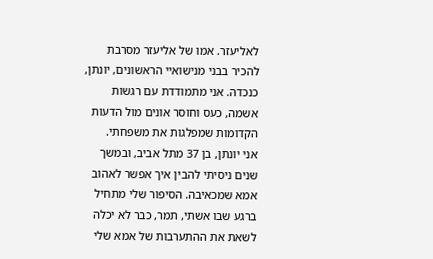לאליעזר. אמו של אליעזר מסרבת להכיר בבני מנישואיי הראשונים, יונתן, כנכדהּ. אני מתמודדת עם רגשות אשמה, כעס וחוסר אונים מול הדעות הקדומות שמפלגות את משפחתי.
אני יונתן, בן 37 מתל אביב, ובמשך שנים ניסיתי להבין איך אפשר לאהוב אמא שמכאיבה. הסיפור שלי מתחיל ברגע שבו אשתי, תמר, כבר לא יכלה לשאת את ההתערבות של אמא שלי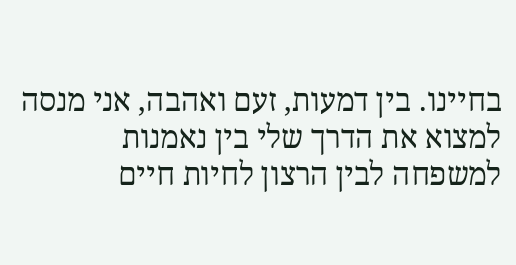בחיינו. בין דמעות, זעם ואהבה, אני מנסה למצוא את הדרך שלי בין נאמנות למשפחה לבין הרצון לחיות חיים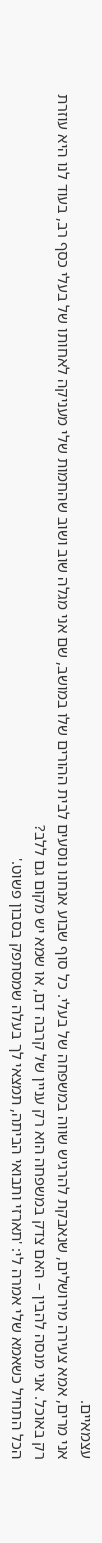עצמאיים.
אני מרים, אמא צעירה מירושלים, שנאבקת להרגיש שווה במשפחה של בעלי. כל סוף שבוע אנחנו נוסעים לבית ההורים שלו במושב, שם אני מגלה שוב ושוב שהחמות שלי מעניקה לאחותו של בעלי כסף רב, בעוד לנו היא עוזרת רק באוכל. אני מנסה להבין – האם צדק במשפחה הוא רק עניין של קרבה דם, או שמא יש מקום גם ללב?
הכל התחיל כשאמא שלי אמרה לי: 'תארזי ותבואי הביתה, תמצאי לך בעלה שמסתפק בסבון פשוט.'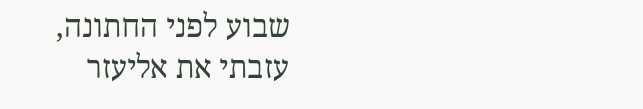שבוע לפני החתונה, עזבתי את אליעזר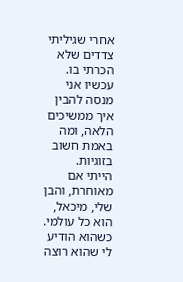אחרי שגיליתי צדדים שלא הכרתי בו. עכשיו אני מנסה להבין איך ממשיכים הלאה, ומה באמת חשוב בזוגיות.
הייתי אם מאוחרת, והבן שלי, מיכאל, הוא כל עולמי. כשהוא הודיע לי שהוא רוצה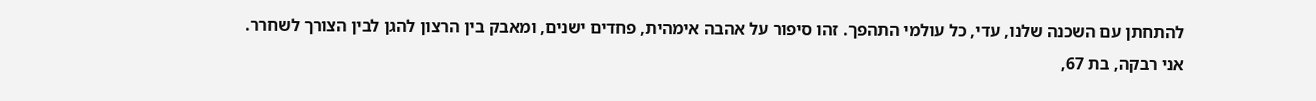להתחתן עם השכנה שלנו, עדי, כל עולמי התהפך. זהו סיפור על אהבה אימהית, פחדים ישנים, ומאבק בין הרצון להגן לבין הצורך לשחרר.
אני רבקה, בת 67,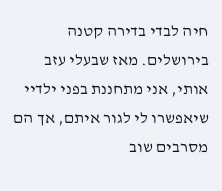חיה לבדי בדירה קטנה בירושלים. מאז שבעלי עזב אותי, אני מתחננת בפני ילדיי שיאפשרו לי לגור איתם, אך הם מסרבים שוב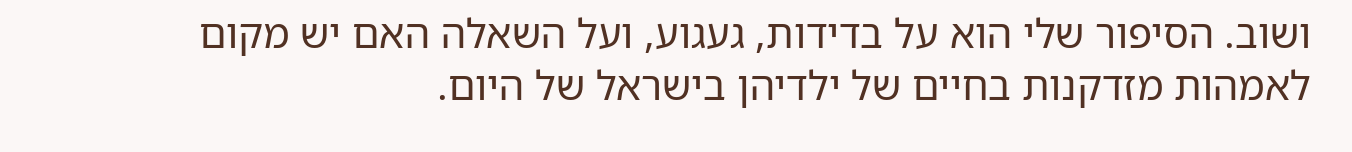ושוב. הסיפור שלי הוא על בדידות, געגוע, ועל השאלה האם יש מקום לאמהות מזדקנות בחיים של ילדיהן בישראל של היום.